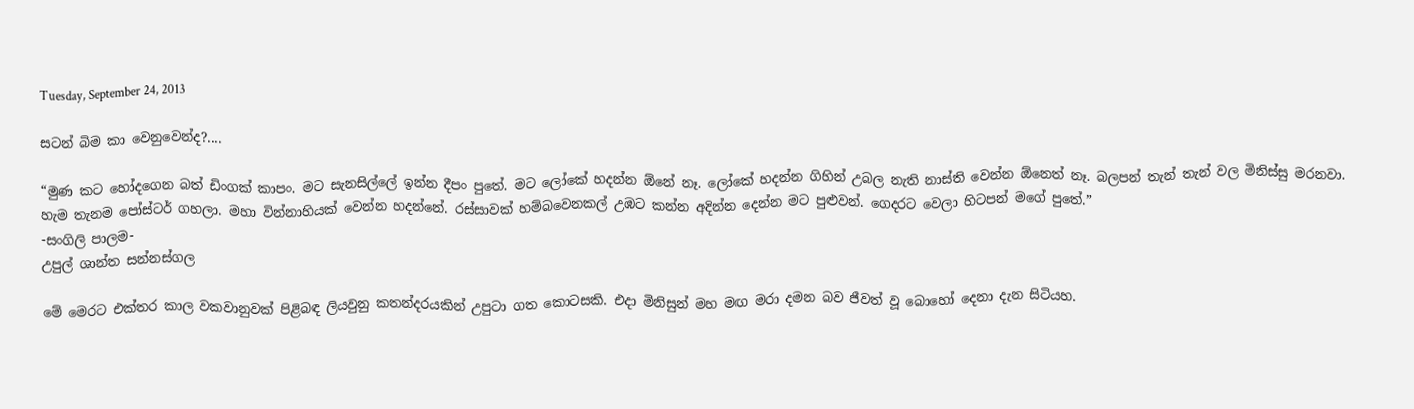Tuesday, September 24, 2013

සටන් බිම කා වෙනුවෙන්ද?....

“මුණ කට හෝදගෙන බත් ඩිංගක් කාපං. මට සැනසිල්ලේ ඉන්න දීපං පුතේ. මට ලෝකේ හදන්න ඕනේ නෑ. ලෝකේ හදන්න ගිහින් උබල නැති නාස්ති වෙන්න ඕනෙත් නෑ. බලපන් තැන් තැන් වල මිනිස්සු මරනවා. හැම තැනම පෝස්ටර් ගහලා. මහා වින්නාහියක් වෙන්න හදන්නේ. රස්සාවක් හම්බවෙනකල් උඹට කන්න අදින්න දෙන්න මට පුළුවන්. ගෙදරට වෙලා හිටපන් මගේ පුතේ.”
-සංගිලි පාලම-
උපුල් ශාන්ත සන්නස්ගල

මේ මෙරට එක්තර කාල වකවානුවක් පිළිබඳ ලියවුනු කතන්දරයකින් උපුටා ගත කොටසකි. එදා මිනිසුන් මහ මඟ මරා දමන බව ජීවත් වූ බොහෝ දෙනා දැන සිටියහ.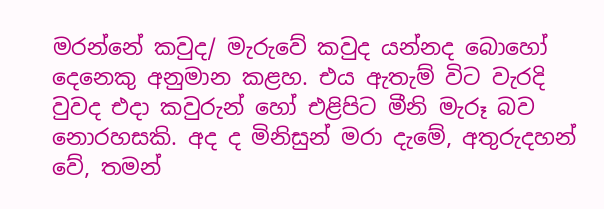මරන්නේ කවුද/ මැරුවේ කවුද යන්නද බොහෝ දෙනෙකු අනුමාන කළහ. එය ඇතැම් විට වැරදි වුවද එදා කවුරුන් හෝ එළිපිට මීනි මැරූ බව නොරහසකි. අද ද මිනිසුන් මරා දැමේ, අතුරුදහන් වේ, තමන්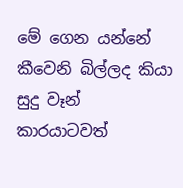මේ ගෙන යන්නේ කීවෙනි බිල්ලද කියා සුදු වෑන් කාරයාටවත්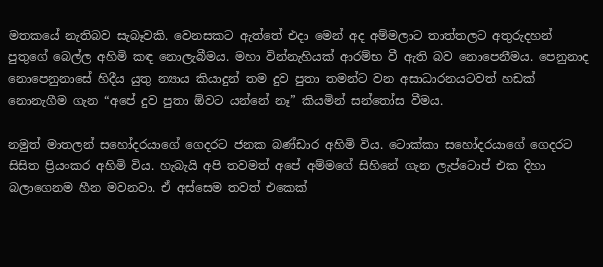මතකයේ නැතිබව සැබෑවකි. වෙනසකට ඇත්තේ එදා මෙන් අද අම්මලාට තාත්තලට අතුරුදහන් පුතුගේ බෙල්ල අහිමි කඳ නොලැබීමය. මහා වින්නැහියක් ආරම්භ වී ඇති බව නොපෙනීමය. පෙනුනාද නොපෙනුනාසේ හිදීය යුතු න්‍යාය කියාදුන් තම දුව පුතා තමන්ට වන අසාධාරනයටවත් හඩක් නොනැගීම ගැන “අපේ දුව පුතා ඕවට යන්නේ නෑ” කියමින් සන්තෝස වීමය.

නමුත් මාතලන් සහෝදරයාගේ ගෙදරට ජනක බණ්ඩාර අහිමි විය. ටොක්කා සහෝදරයාගේ ගෙදරට සිසිත ප්‍රියංකර අහිමි විය. හැබැයි අපි තවමත් අපේ අම්මගේ සිහිනේ ගැන ලැප්ටොප් එක දිහා බලාගෙනම හීන මවනවා. ඒ අස්සෙම තවත් එකෙක්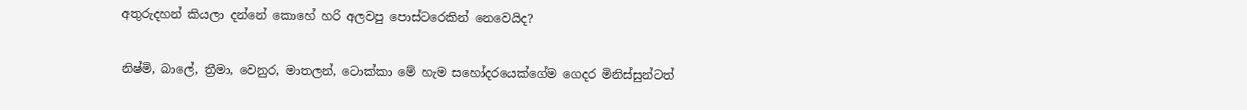අතුරුදහන් කියලා දන්නේ කොහේ හරි අලවපු පොස්ටරෙකින් නෙවෙයිද?

නිෂ්මි, බාලේ, ත්‍රීමා, වෙනුර, මාතලන්, ටොක්කා මේ හැම සහෝදරයෙක්ගේම ගෙදර මිනිස්සුන්ටත්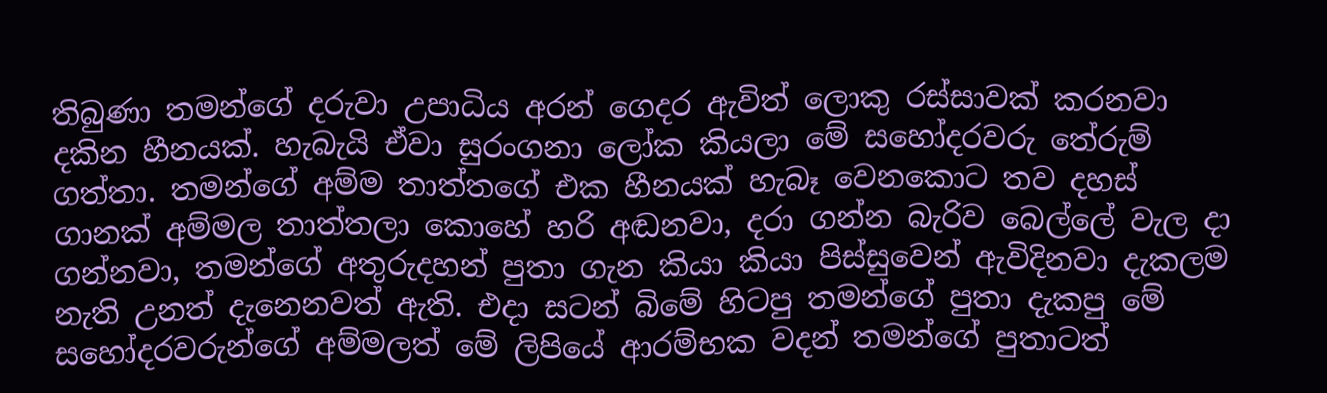තිබුණා තමන්ගේ දරුවා උපාධිය අරන් ගෙදර ඇවිත් ලොකු රස්සාවක් කරනවා දකින හීනයක්. හැබැයි ඒවා සුරංගනා ලෝක කියලා මේ සහෝදරවරු තේරුම් ගත්තා. තමන්ගේ අම්ම තාත්තගේ එක හීනයක් හැබෑ වෙනකොට තව දහස් ගානක් අම්මල තාත්තලා කොහේ හරි අඬනවා, දරා ගන්න බැරිව බෙල්ලේ වැල දා ගන්නවා, තමන්ගේ අතුරුදහන් පුතා ගැන කියා කියා පිස්සුවෙන් ඇවිදිනවා දැකලම නැති උනත් දැනෙනවත් ඇති. එදා සටන් බිමේ හිටපු තමන්ගේ පුතා දැකපු මේ සහෝදරවරුන්ගේ අම්මලත් මේ ලිපියේ ආරම්භක වදන් තමන්ගේ පුතාටත්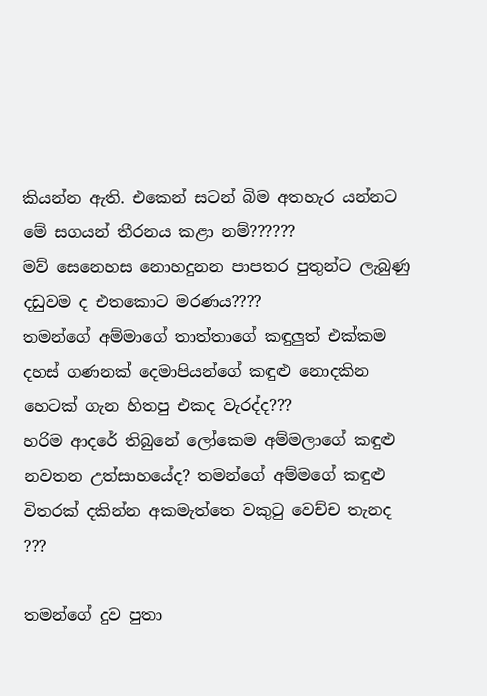කියන්න ඇති. එකෙන් සටන් බිම අතහැර යන්නට මේ සගයන් තීරනය කළා නම්??????
මව් සෙනෙහස නොහදුනන පාපතර පුතුන්ට ලැබුණු දඩුවම ද එතකොට මරණය????
තමන්ගේ අම්මාගේ තාත්තාගේ කඳුලුත් එක්කම දහස් ගණනක් දෙමාපියන්ගේ කඳුළු නොදකින හෙටක් ගැන හිතපු එකද වැරද්ද???
හරිම ආදරේ තිබුනේ ලෝකෙම අම්මලාගේ කඳුළු නවතන උත්සාහයේද? තමන්ගේ අම්මගේ කඳුළු විතරක් දකින්න අකමැත්තෙ වකුටු වෙච්ච තැනද ???

තමන්ගේ දුව පුතා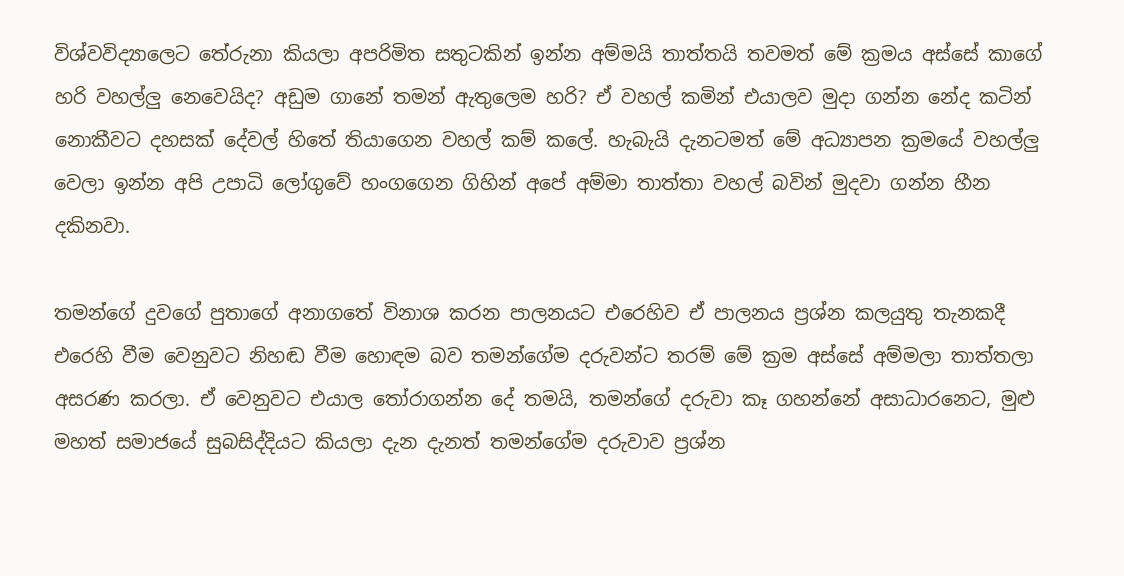විශ්වවිද්‍යාලෙට තේරුනා කියලා අපරිමිත සතුටකින් ඉන්න අම්මයි තාත්තයි තවමත් මේ ක්‍රමය අස්සේ කාගේ හරි වහල්ලු නෙවෙයිද? අඩුම ගානේ තමන් ඇතුලෙම හරි? ඒ වහල් කමින් එයාලව මුදා ගන්න නේද කටින් නොකීවට දහසක් දේවල් හිතේ තියාගෙන වහල් කම් කලේ. හැබැයි දැනටමත් මේ අධ්‍යාපන ක්‍රමයේ වහල්ලු වෙලා ඉන්න අපි උපාධි ලෝගුවේ හංගගෙන ගිහින් අපේ අම්මා තාත්තා වහල් බවින් මුදවා ගන්න හීන දකිනවා.

තමන්ගේ දුවගේ පුතාගේ අනාගතේ විනාශ කරන පාලනයට එරෙහිව ඒ පාලනය ප්‍රශ්න කලයුතු තැනකදී එරෙහි වීම වෙනුවට නිහඬ වීම හොඳම බව තමන්ගේම දරුවන්ට තරම් මේ ක්‍රම අස්සේ අම්මලා තාත්තලා අසරණ කරලා. ඒ වෙනුවට එයාල තෝරාගන්න දේ තමයි, තමන්ගේ දරුවා කෑ ගහන්නේ අසාධාරනෙට, මුළු මහත් සමාජයේ සුබසිද්දියට කියලා දැන දැනත් තමන්ගේම දරුවාව ප්‍රශ්න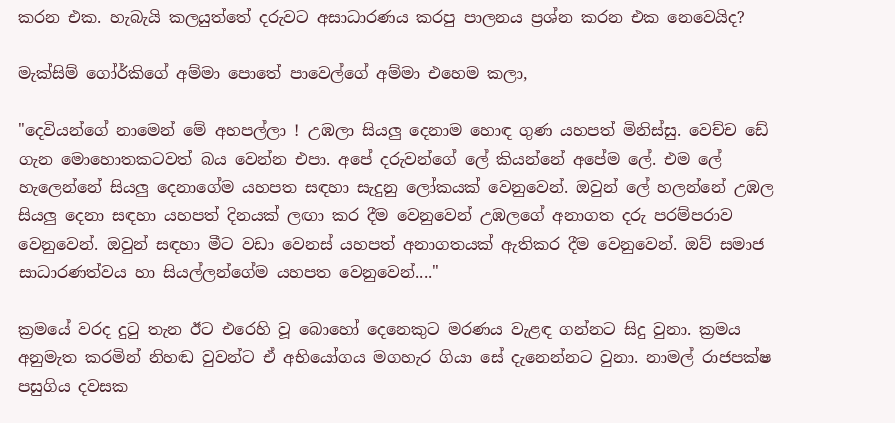කරන එක. හැබැයි කලයුත්තේ දරුවට අසාධාරණය කරපු පාලනය ප්‍රශ්න කරන එක නෙවෙයිද?

මැක්සිම් ගෝර්කිගේ අම්මා පොතේ පාවෙල්ගේ අම්මා එහෙම කලා,

"දෙවියන්ගේ නාමෙන් මේ අහපල්ලා ! උඹලා සියලු දෙනාම හොඳ ගුණ යහපත් මිනිස්සු. වෙච්ච ඩේ ගැන මොහොතකටවත් බය වෙන්න එපා. අපේ දරුවන්ගේ ලේ කියන්නේ අපේම ලේ. එම ලේ හැලෙන්නේ සියලු දෙනාගේම යහපත සඳහා සැදුනු ලෝකයක් වෙනුවෙන්. ඔවුන් ලේ හලන්නේ උඹල සියලු දෙනා සඳහා යහපත් දිනයක් ලඟා කර දීම වෙනුවෙන් උඹලගේ අනාගත දරු පරම්පරාව වෙනුවෙන්. ඔවුන් සඳහා මීට වඩා වෙනස් යහපත් අනාගතයක් ඇතිකර දීම වෙනුවෙන්. ඔව් සමාජ සාධාරණත්වය හා සියල්ලන්ගේම යහපත වෙනුවෙන්...."

ක්‍රමයේ වරද දුටු තැන ඊට එරෙහි වූ බොහෝ දෙනෙකුට මරණය වැළඳ ගන්නට සිදු වුනා. ක්‍රමය අනුමැත කරමින් නිහඬ වුවන්ට ඒ අභියෝගය මගහැර ගියා සේ දැනෙන්නට වුනා. නාමල් රාජපක්ෂ පසුගිය දවසක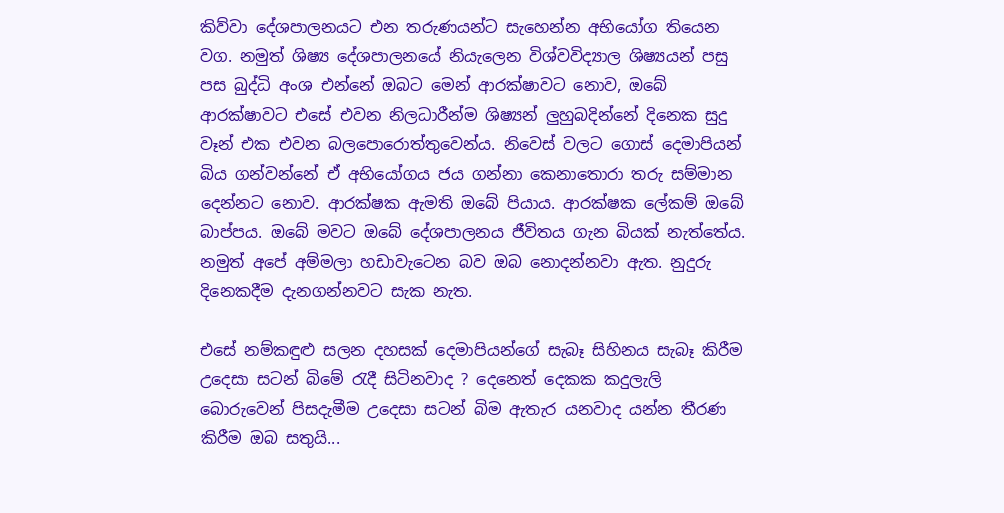කිව්වා දේශපාලනයට එන තරුණයන්ට සැහෙන්න අභියෝග තියෙන වග. නමුත් ශිෂ්‍ය දේශපාලනයේ නියැලෙන විශ්වවිද්‍යාල ශිෂ්‍යයන් පසු පස බුද්ධි අංශ එන්නේ ඔබට මෙන් ආරක්ෂාවට නොව, ඔබේ ආරක්ෂාවට එසේ එවන නිලධාරීන්ම ශිෂ්‍යන් ලුහුබදින්නේ දිනෙක සුදු වෑන් එක එවන බලපොරොත්තුවෙන්ය. නිවෙස් වලට ගොස් දෙමාපියන් බිය ගන්වන්නේ ඒ අභියෝගය ජය ගන්නා කෙනාතොරා තරු සම්මාන දෙන්නට නොව. ආරක්ෂක ඇමති ඔබේ පියාය. ආරක්ෂක ලේකම් ඔබේ බාප්පය. ඔබේ මවට ඔබේ දේශපාලනය ජීවිතය ගැන බියක් නැත්තේය. නමුත් අපේ අම්මලා හඩාවැටෙන බව ඔබ නොදන්නවා ඇත. නුදුරු දිනෙකදීම දැනගන්නවට සැක නැත.

එසේ නම්කඳුළු සලන දහසක් දෙමාපියන්ගේ සැබෑ සිහිනය සැබෑ කිරීම උදෙසා සටන් බිමේ රැදී සිටිනවාද ? දෙනෙත් දෙකක කදුලැලි බොරුවෙන් පිසදැමීම උදෙසා සටන් බිම ඇතැර යනවාද යන්න තීරණ කිරීම ඔබ සතුයි...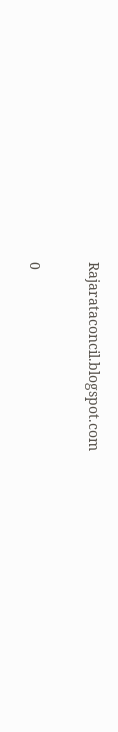Rajarataconcil.blogspot.com

0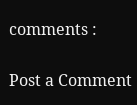comments :

Post a Comment